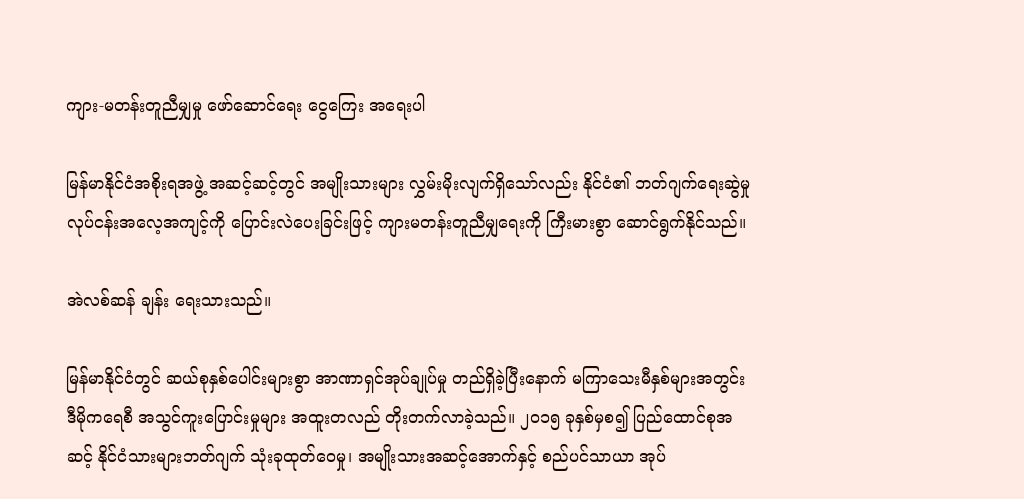ကျား-မတန်းတူညီမျှမှု ဖော်ဆောင်ရေး ငွေကြေး အရေးပါ

မြန်မာနိုင်ငံအစိုးရအဖွဲ့ အဆင့်ဆင့်တွင် အမျိုးသားများ လွှမ်းမိုးလျက်ရှိသော်လည်း နိုင်ငံ၏ ဘတ်ဂျက်ရေးဆွဲမှု လုပ်ငန်းအလေ့အကျင့်ကို ပြောင်းလဲပေးခြင်းဖြင့် ကျားမတန်းတူညီမျှရေးကို ကြီးမားစွာ ဆောင်ရွက်နိုင်သည်။

အဲလစ်ဆန် ချန်း ရေးသားသည်။

မြန်မာနိုင်ငံတွင် ဆယ်စုနှစ်ပေါင်းများစွာ အာဏာရှင်အုပ်ချုပ်မှု တည်ရှိခဲ့ပြီးနောက် မကြာသေးမီနှစ်များအတွင်း ဒီမိုကရေစီ အသွင်ကူးပြောင်းမှုများ အထူးတလည် တိုးတက်လာခဲ့သည်။ ၂၀၁၅ ခုနှစ်မှစ၍ ပြည်ထောင်စုအဆင့် နိုင်ငံသားများဘတ်ဂျက် သုံးခုထုတ်ဝေမှု၊ အမျိုးသားအဆင့်အောက်နှင့် စည်ပင်သာယာ အုပ်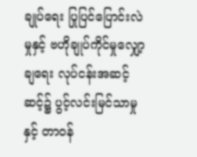ချုပ်ရေး ပြုပြင်ပြောင်းလဲမှုနှင့် ဗဟိုချုပ်ကိုင်မှုလျှော့ချရေး လုပ်ငန်းအဆင့်ဆင့်၌ ပွင့်လင်းမြင်သာမှုနှင့် တာဝန်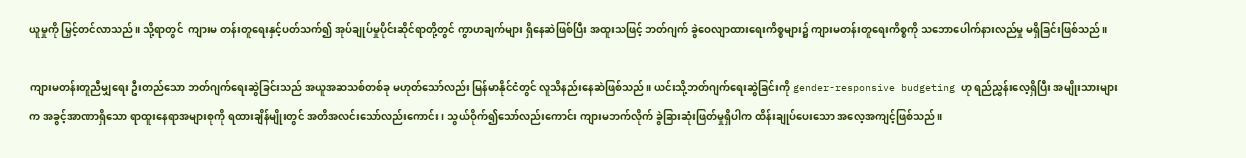ယူမှုကို မြှင့်တင်လာသည်။ သို့ရာတွင်  ကျားမ တန်းတူရေးနှင့်ပတ်သက်၍ အုပ်ချုပ်မှုပိုင်းဆိုင်ရာတို့တွင် ကွာဟချက်များ ရှိနေဆဲဖြစ်ပြီး အထူးသဖြင့် ဘတ်ဂျက် ခွဲဝေလျာထားရေးကိစ္စများ၌ ကျားမတန်းတူရေးကိစ္စကို သဘောပေါက်နားလည်မှု မရှိခြင်းဖြစ်သည်။

ကျားမတန်းတူညီမျှရေး ဦးတည်သော ဘတ်ဂျက်ရေးဆွဲခြင်းသည် အယူအဆသစ်တစ်ခု မဟုတ်သော်လည်း မြန်မာနိုင်ငံတွင် လူသိနည်းနေဆဲဖြစ်သည်။ ယင်းသို့ဘတ်ဂျက်ရေးဆွဲခြင်းကို gender-responsive budgeting ဟု ရည်ညွှန်းလေ့ရှိပြီး အမျိုးသားများက အခွင့်အာဏာရှိသော ရာထူးနေရာအများစုကို ရထားချိန်မျိုးတွင် အတိအလင်းသော်လည်းကောင်း၊ သွယ်ဝိုက်၍သော်လည်းကောင်း ကျားမဘက်လိုက် ခွဲခြားဆုံးဖြတ်မှုရှိပါက ထိန်းချုပ်ပေးသော အလေ့အကျင့်ဖြစ်သည်။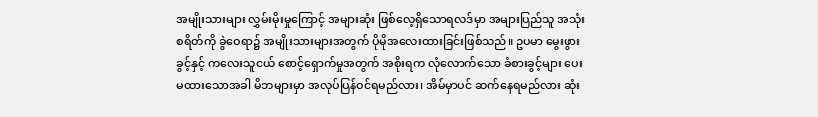အမျိုးသားများ လွှမ်းမိုးမှုကြောင့် အများဆုံး ဖြစ်လေ့ရှိသောရလဒ်မှာ အများပြည်သူ အသုံးစရိတ်ကို ခွဲဝေရာ၌ အမျိုးသားများအတွက် ပိုမိုအလေးထားခြင်းဖြစ်သည်။ ဥပမာ မွေးဖွားခွင့်နှင့် ကလေးသူငယ် စောင့်ရှောက်မှုအတွက် အစိုးရက လုံလောက်သော ခံစားခွင့်များ ပေးမထားသောအခါ မိဘများမှာ အလုပ်ပြန်ဝင်ရမည်လား၊ အိမ်မှာပင် ဆက်နေရမည်လား ဆုံး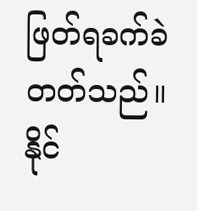ဖြတ်ရခက်ခဲတတ်သည်။ နိုင်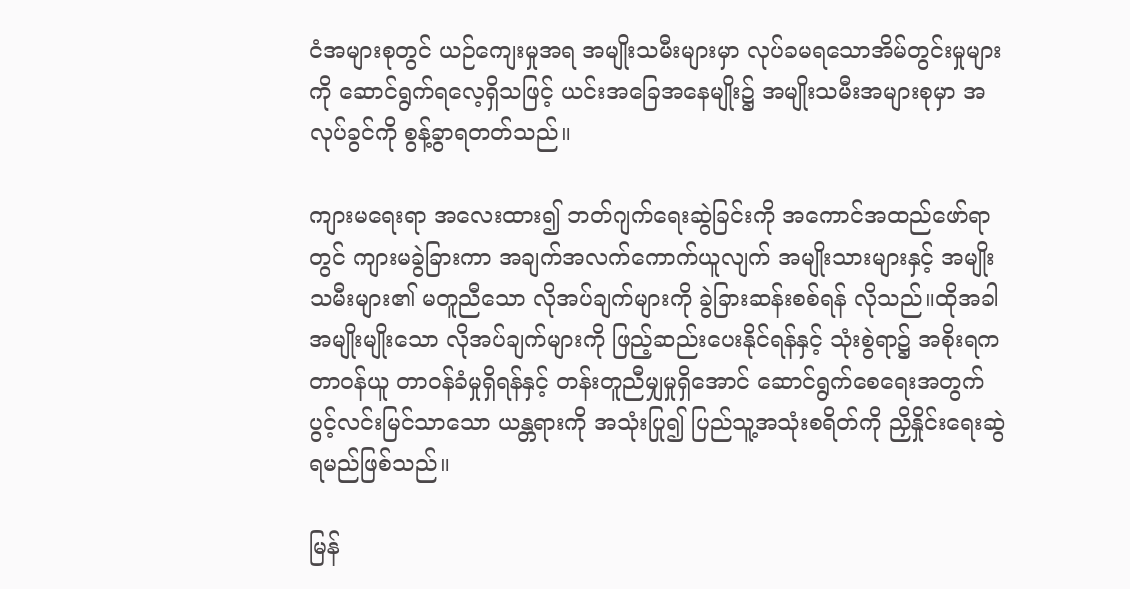ငံအများစုတွင် ယဉ်ကျေးမှုအရ အမျိုးသမီးများမှာ လုပ်ခမရသောအိမ်တွင်းမှုများကို ဆောင်ရွက်ရလေ့ရှိသဖြင့် ယင်းအခြေအနေမျိုး၌ အမျိုးသမီးအများစုမှာ အလုပ်ခွင်ကို စွန့်ခွာရတတ်သည်။

ကျားမရေးရာ အလေးထား၍ ဘတ်ဂျက်ရေးဆွဲခြင်းကို အကောင်အထည်ဖော်ရာတွင် ကျားမခွဲခြားကာ အချက်အလက်ကောက်ယူလျက် အမျိုးသားများနှင့် အမျိုးသမီးများ၏ မတူညီသော လိုအပ်ချက်များကို ခွဲခြားဆန်းစစ်ရန် လိုသည်။ထိုအခါ အမျိုးမျိုးသော လိုအပ်ချက်များကို ဖြည့်ဆည်းပေးနိုင်ရန်နှင့် သုံးစွဲရာ၌ အစိုးရက တာဝန်ယူ တာဝန်ခံမှုရှိရန်နှင့် တန်းတူညီမျှမှုရှိအောင် ဆောင်ရွက်စေရေးအတွက် ပွင့်လင်းမြင်သာသော ယန္တရားကို အသုံးပြု၍ ပြည်သူ့အသုံးစရိတ်ကို ညှိနှိုင်းရေးဆွဲရမည်ဖြစ်သည်။

မြန်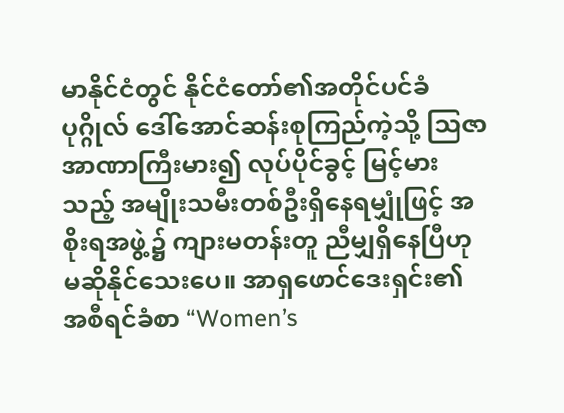မာနိုင်ငံတွင် နိုင်ငံတော်၏အတိုင်ပင်ခံပုဂ္ဂိုလ် ဒေါ်အောင်ဆန်းစုကြည်ကဲ့သို့ သြဇာအာဏာကြီးမား၍ လုပ်ပိုင်ခွင့် မြင့်မားသည့် အမျိုးသမီးတစ်ဦးရှိနေရမျှုံဖြင့် အစိုးရအဖွဲ့၌ ကျားမတန်းတူ ညီမျှရှိနေပြီဟု မဆိုနိုင်သေးပေ။ အာရှဖောင်ဒေးရှင်း၏ အစီရင်ခံစာ “Women’s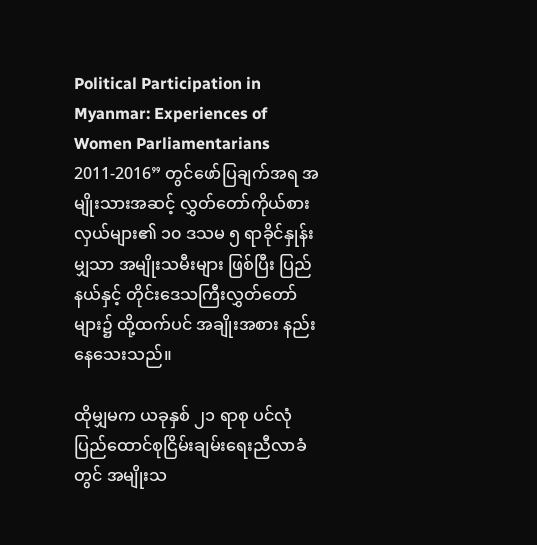Political Participation in Myanmar: Experiences of Women Parliamentarians 2011-2016” တွင်ဖော်ပြချက်အရ အမျိုးသားအဆင့် လွှတ်တော်ကိုယ်စားလှယ်များ၏ ၁၀ ဒသမ ၅ ရာခိုင်နှုန်းမျှသာ အမျိုးသမီးများ ဖြစ်ပြီး ပြည်နယ်နှင့် တိုင်းဒေသကြီးလွှတ်တော်များ၌ ထို့ထက်ပင် အချိုးအစား နည်းနေသေးသည်။

ထိုမျှမက ယခုနှစ် ၂၁ ရာစု ပင်လုံ ပြည်ထောင်စုငြိမ်းချမ်းရေးညီလာခံတွင် အမျိုးသ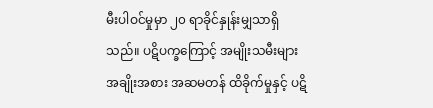မီးပါဝင်မှုမှာ ၂၀ ရာခိုင်နှုန်းမျှသာရှိသည်။ ပဋိပက္ခကြောင့် အမျိုးသမီးများ အချိုးအစား အဆမတန် ထိခိုက်မှုနှင့် ပဋိ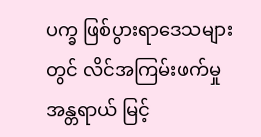ပက္ခ ဖြစ်ပွားရာဒေသများတွင် လိင်အကြမ်းဖက်မှု အန္တရာယ် မြင့်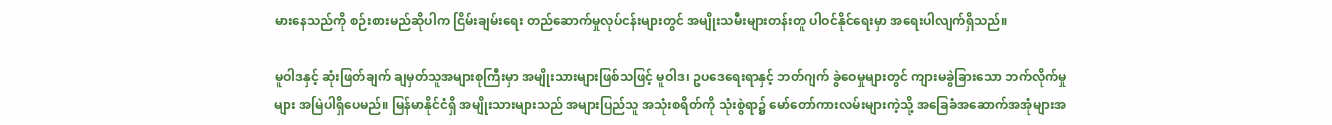မားနေသည်ကို စဉ်းစားမည်ဆိုပါက ငြိမ်းချမ်းရေး တည်ဆောက်မှုလုပ်ငန်းများတွင် အမျိုးသမီးများတန်းတူ ပါဝင်နိုင်ရေးမှာ အရေးပါလျက်ရှိသည်။

မူဝါဒနှင့် ဆုံးဖြတ်ချက် ချမှတ်သူအများစုကြီးမှာ အမျိုးသားများဖြစ်သဖြင့် မူဝါဒ၊ ဥပဒေရေးရာနှင့် ဘတ်ဂျက် ခွဲဝေမှုများတွင် ကျားမခွဲခြားသော ဘက်လိုက်မှုများ အမြဲပါရှိပေမည်။ မြန်မာနိုင်ငံရှိ အမျိုးသားများသည် အများပြည်သူ အသုံးစရိတ်ကို သုံးစွဲရာ၌ မော်တော်ကားလမ်းများကဲ့သို့ အခြေခံအဆောက်အအုံများအ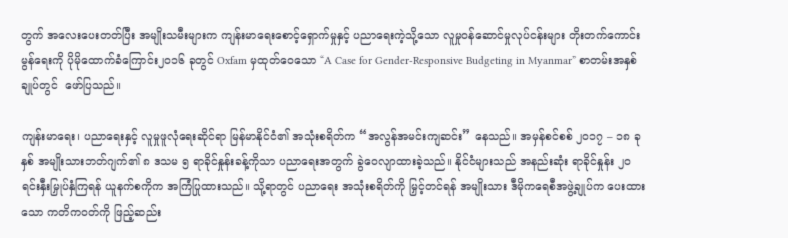တွက် အလေးပေးတတ်ပြီး အမျိုးသမီးများက ကျန်းမာရေးစောင့်ရှောက်မှုနှင့် ပညာရေးကဲ့သို့သော လူမှုဝန်ဆောင်မှုလုပ်ငန်းများ တိုးတက်ကောင်းမွန်ရေးကို ပိုမိုထောက်ခံကြောင်း၂၀၁၆ ခုတွင် Oxfam မှထုတ်ဝေသော “A Case for Gender-Responsive Budgeting in Myanmar” စာတမ်းအနှစ်ချုပ်တွင်  ဖော်ပြသည်။

ကျန်းမာရေး၊ ပညာရေးနှင့် လူမှုဖူလုံရေးဆိုင်ရာ မြန်မာနိုင်ငံ၏ အသုံးစရိတ်က “အလွန်အမင်းကျဆင်း” နေသည်။ အမှန်စင်စစ် ၂၀၁၇ – ၁၈ ခုနှစ် အမျိုးသားဘတ်ဂျက်၏ ၈ ဒသမ ၅ ရာခိုင်နှုန်းခန့်ကိုသာ ပညာရေးအတွက် ခွဲဝေလျာထားခဲ့သည်။ နိုင်ငံများသည် အနည်းဆုံး ရာခိုင်နှုန်း ၂၀ ရင်းနှီးမြှုပ်နှံကြရန် ယူနက်စကိုက အကြံပြုထားသည်။ သို့ရာတွင် ပညာရေး အသုံးစရိတ်ကို မြှင့်တင်ရန် အမျိုးသား ဒီမိုကရေစီအဖွဲ့ချုပ်က ပေးထားသော ကတိကဝတ်ကို ဖြည့်ဆည်း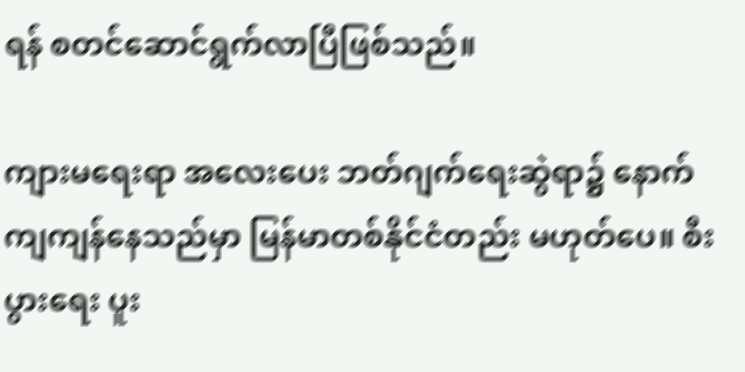ရန် စတင်ဆောင်ရွက်လာပြီဖြစ်သည်။

ကျားမရေးရာ အလေးပေး ဘတ်ဂျက်ရေးဆွဲရာ၌ နောက်ကျကျန်နေသည်မှာ မြန်မာတစ်နိုင်ငံတည်း မဟုတ်ပေ။ စီးပွားရေး ပူး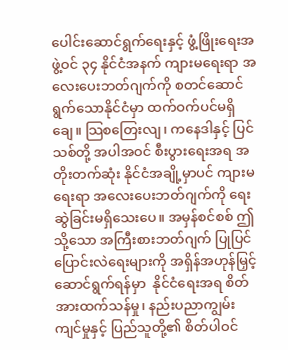ပေါင်းဆောင်ရွက်ရေးနှင့် ဖွံ့ဖြိုးရေးအဖွဲ့ဝင် ၃၄ နိုင်ငံအနက် ကျားမရေးရာ အလေးပေးဘတ်ဂျက်ကို စတင်ဆောင်ရွက်သောနိုင်ငံမှာ ထက်ဝက်ပင်မရှိချေ။ သြစတြေးလျ၊ ကနေဒါနှင့် ပြင်သစ်တို့ အပါအဝင် စီးပွားရေးအရ အတိုးတက်ဆုံး နိုင်ငံအချို့မှာပင် ကျားမရေးရာ အလေးပေးဘတ်ဂျက်ကို ရေးဆွဲခြင်းမရှိသေးပေ။ အမှန်စင်စစ် ဤသို့သော အကြီးစားဘတ်ဂျက် ပြုပြင်ပြောင်းလဲရေးများကို အရှိန်အဟုန်မြှင့် ဆောင်ရွက်ရန်မှာ  နိုင်ငံရေးအရ စိတ်အားထက်သန်မှု၊ နည်းပညာကျွမ်းကျင်မှုနှင့် ပြည်သူတို့၏ စိတ်ပါဝင်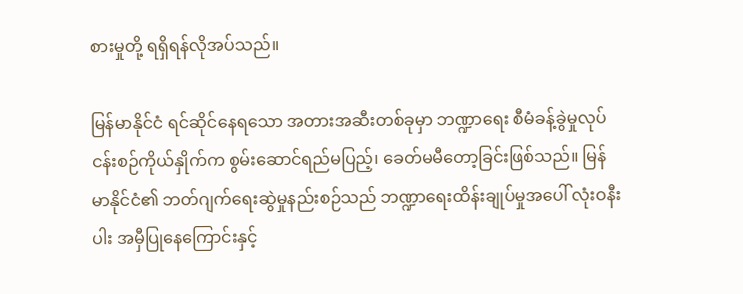စားမှုတို့ ရရှိရန်လိုအပ်သည်။

မြန်မာနိုင်ငံ ရင်ဆိုင်နေရသော အတားအဆီးတစ်ခုမှာ ဘဏ္ဍာရေး စီမံခန့်ခွဲမှုလုပ်ငန်းစဉ်ကိုယ်နှိုက်က စွမ်းဆောင်ရည်မပြည့်၊ ခေတ်မမီတော့ခြင်းဖြစ်သည်။ မြန်မာနိုင်ငံ၏ ဘတ်ဂျက်ရေးဆွဲမှုနည်းစဉ်သည် ဘဏ္ဍာရေးထိန်းချုပ်မှုအပေါ် လုံးဝနီးပါး အမှီပြုနေကြောင်းနှင့်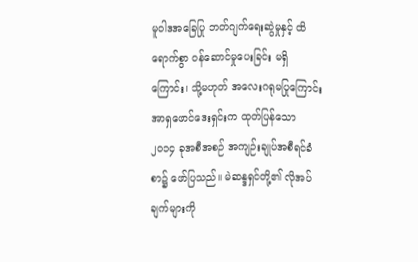မူဝါဒအခြေပြု ဘတ်ဂျက်ရေးဆွဲမှုနှင့် ထိရောက်စွာ ဝန်ဆောင်မှုပေးခြင်း မရှိကြောင်း၊ သို့မဟုတ် အလေးဂရုမပြုကြောင်း အာရှဖောင်ဒေးရှင်းက ထုတ်ပြန်သော ၂၀၁၄ ခုအစီအစဉ် အကျဉ်းချုပ်အစီရင်ခံစာ၌ ဖော်ပြသည်။ မဲဆန္ဒရှင်တို့၏ လိုအပ်ချက်များကို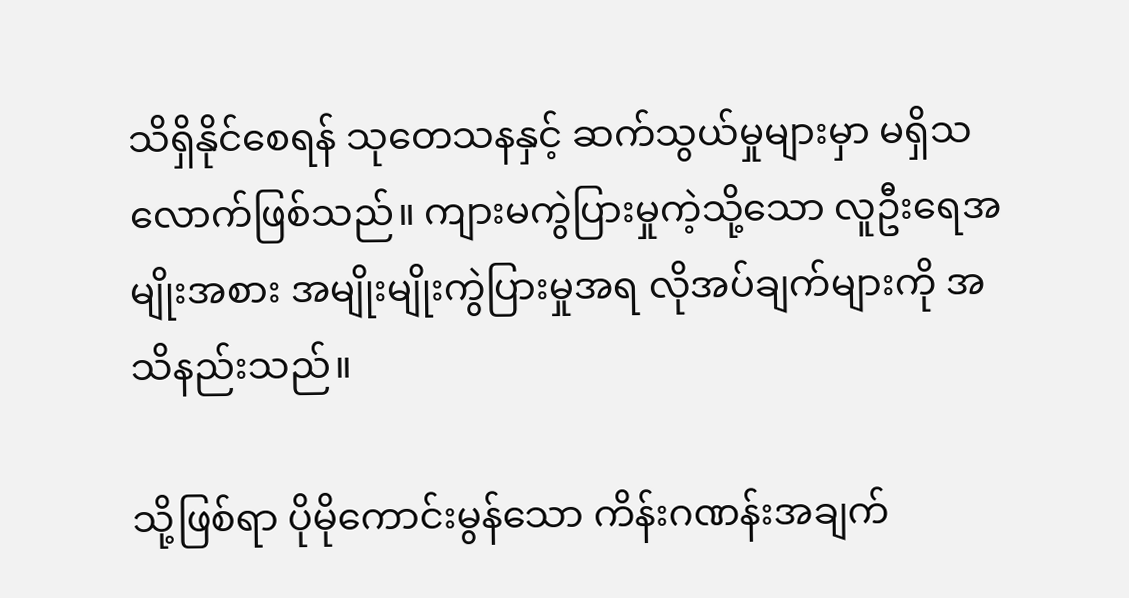သိရှိနိုင်စေရန် သုတေသနနှင့် ဆက်သွယ်မှုများမှာ မရှိသလောက်ဖြစ်သည်။ ကျားမကွဲပြားမှုကဲ့သို့သော လူဦးရေအမျိုးအစား အမျိုးမျိုးကွဲပြားမှုအရ လိုအပ်ချက်များကို အသိနည်းသည်။

သို့ဖြစ်ရာ ပိုမိုကောင်းမွန်သော ကိန်းဂဏန်းအချက်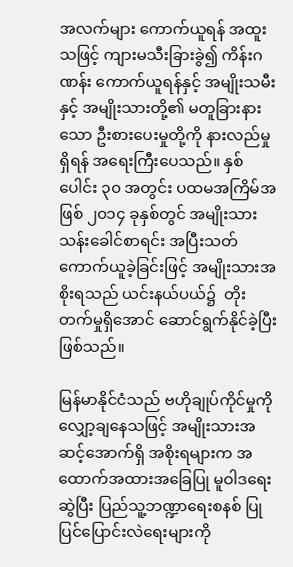အလက်များ ကောက်ယူရန် အထူးသဖြင့် ကျားမသီးခြားခွဲ၍ ကိန်းဂဏန်း ကောက်ယူရန်နှင့် အမျိုးသမီးနှင့် အမျိုးသားတို့၏ မတူခြားနားသော ဦးစားပေးမှုတို့ကို နားလည်မှုရှိရန် အရေးကြီးပေသည်။ နှစ်ပေါင်း ၃၀ အတွင်း ပထမအကြိမ်အဖြစ် ၂၀၁၄ ခုနှစ်တွင် အမျိုးသားသန်းခေါင်စာရင်း အပြီးသတ် ကောက်ယူခဲ့ခြင်းဖြင့် အမျိုးသားအစိုးရသည် ယင်းနယ်ပယ်၌  တိုးတက်မှုရှိအောင် ဆောင်ရွက်နိုင်ခဲ့ပြီးဖြစ်သည်။

မြန်မာနိုင်ငံသည် ဗဟိုချုပ်ကိုင်မှုကို လျှော့ချနေသဖြင့် အမျိုးသားအဆင့်အောက်ရှိ အစိုးရများက အထောက်အထားအခြေပြု မူဝါဒရေးဆွဲပြီး ပြည်သူ့ဘဏ္ဍာရေးစနစ် ပြုပြင်ပြောင်းလဲရေးများကို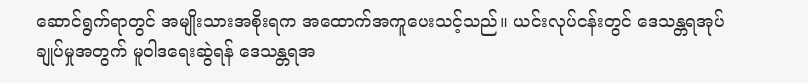ဆောင်ရွက်ရာတွင် အမျိုးသားအစိုးရက အထောက်အကူပေးသင့်သည်။ ယင်းလုပ်ငန်းတွင် ဒေသန္တရအုပ်ချုပ်မှုအတွက် မူဝါဒရေးဆွဲရန် ဒေသန္တရအ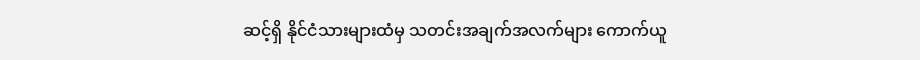ဆင့်ရှိ နိုင်ငံသားများထံမှ သတင်းအချက်အလက်များ ကောက်ယူ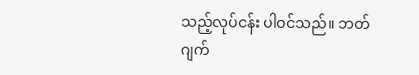သည့်လုပ်ငန်း ပါဝင်သည်။ ဘတ်ဂျက်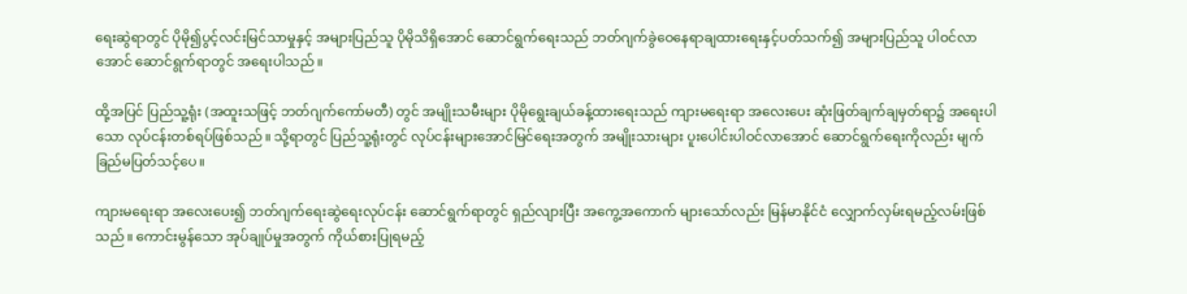ရေးဆွဲရာတွင် ပိုမို၍ပွင့်လင်းမြင်သာမှုနှင့် အများပြည်သူ ပိုမိုသိရှိအောင် ဆောင်ရွက်ရေးသည် ဘတ်ဂျက်ခွဲဝေနေရာချထားရေးနှင့်ပတ်သက်၍ အများပြည်သူ ပါဝင်လာအောင် ဆောင်ရွက်ရာတွင် အရေးပါသည်။

ထို့အပြင် ပြည်သူ့ရုံး (အထူးသဖြင့် ဘတ်ဂျက်ကော်မတီ) တွင် အမျိုးသမီးများ ပိုမိုရွေးချယ်ခန့်ထားရေးသည် ကျားမရေးရာ အလေးပေး ဆုံးဖြတ်ချက်ချမှတ်ရာ၌ အရေးပါသော လုပ်ငန်းတစ်ရပ်ဖြစ်သည်။ သို့ရာတွင် ပြည်သူ့ရုံးတွင် လုပ်ငန်းများအောင်မြင်ရေးအတွက် အမျိုးသားများ ပူးပေါင်းပါဝင်လာအောင် ဆောင်ရွက်ရေးကိုလည်း မျက်ခြည်မပြတ်သင့်ပေ။

ကျားမရေးရာ အလေးပေး၍ ဘတ်ဂျက်ရေးဆွဲရေးလုပ်ငန်း ဆောင်ရွက်ရာတွင် ရှည်လျားပြီး အကွေ့အကောက် များသော်လည်း မြန်မာနိုင်ငံ လျှောက်လှမ်းရမည့်လမ်းဖြစ်သည်။ ကောင်းမွန်သော အုပ်ချုပ်မှုအတွက် ကိုယ်စားပြုရမည့်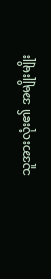သူအားလုံး၏ အမျိုးမျိုး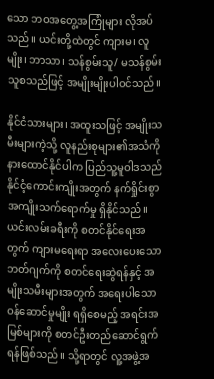သော ဘဝအတွေ့အကြုံများ လိုအပ်သည်။ ယင်းတို့ထဲတွင် ကျားမ၊ လူမျိုး၊ ဘာသာ၊ သန်စွမ်းသူ/ မသန်စွမ်းသူစသည်ဖြင့် အမျိုးမျိုးပါဝင်သည်။

နိုင်ငံသားများ၊ အထူးသဖြင့် အမျိုးသမီးများကဲ့သို့ လူနည်းစုများ၏အသံကို နားထောင်နိုင်ပါက ပြည်သူ့မူဝါဒသည် နိုင်ငံ့ကောင်းကျိုးအတွက် နက်ရှိုင်းစွာ အကျိုးသက်ရောက်မှု ရှိနိုင်သည်။ ယင်းလမ်းခရီးကို စတင်နိုင်ရေးအတွက် ကျားမရေးရာ အလေးပေးသော ဘတ်ဂျက်ကို စတင်ရေးဆွဲရန်နှင့် အမျိုးသမီးများအတွက် အရေးပါသော ဝန်ဆောင်မှုမျိုး ရရှိစေမည့် အရင်းအမြစ်များကို စတင်ဦးတည်ဆောင်ရွက်ရန်ဖြစ်သည်။ သို့ရာတွင် လူ့အဖွဲ့အ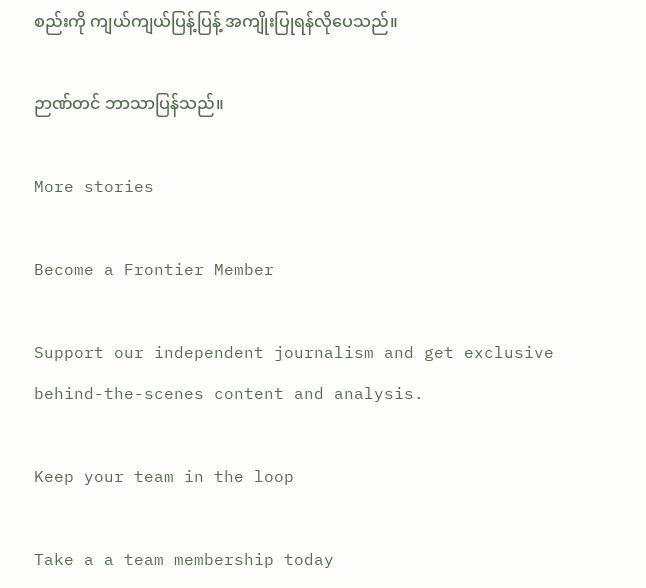စည်းကို ကျယ်ကျယ်ပြန့်ပြန့် အကျိုးပြုရန်လိုပေသည်။

ဉာဏ်တင် ဘာသာပြန်သည်။

More stories

Become a Frontier Member

Support our independent journalism and get exclusive behind-the-scenes content and analysis.

Keep your team in the loop

Take a a team membership today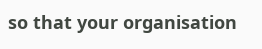so that your organisation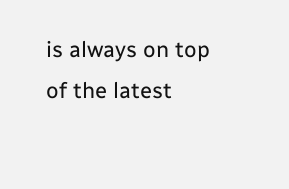is always on top of the latest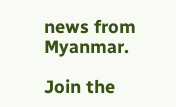news from Myanmar.

Join the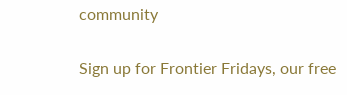community

Sign up for Frontier Fridays, our free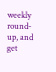weekly round-up, and get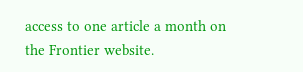access to one article a month on the Frontier website.